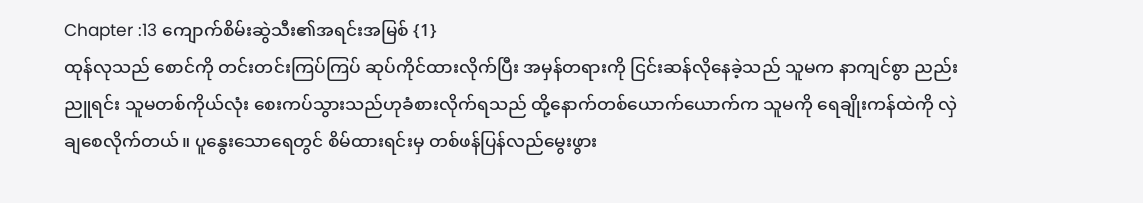Chapter :13 ကျောက်စိမ်းဆွဲသီး၏အရင်းအမြစ် {1}
ထုန်လုသည် စောင်ကို တင်းတင်းကြပ်ကြပ် ဆုပ်ကိုင်ထားလိုက်ပြီး အမှန်တရားကို ငြင်းဆန်လိုနေခဲ့သည် သူမက နာကျင်စွာ ညည်းညူရင်း သူမတစ်ကိုယ်လုံး စေးကပ်သွားသည်ဟုခံစားလိုက်ရသည် ထို့နောက်တစ်ယောက်ယောက်က သူမကို ရေချိုးကန်ထဲကို လှဲချစေလိုက်တယ်။ ပူနွေးသောရေတွင် စိမ်ထားရင်းမှ တစ်ဖန်ပြန်လည်မွေးဖွား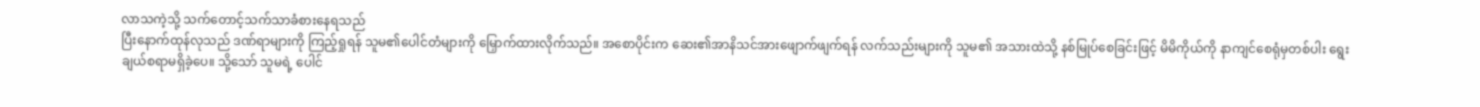လာသကဲ့သို့ သက်တောင့်သက်သာခံစားနေရသည်
ပြီးနောက်ထုန်လုသည် ဒဏ်ရာများကို ကြည့်ရှုရန် သူမ၏ပေါင်တံများကို မြှောက်ထားလိုက်သည်။ အစောပိုင်းက ဆေး၏အာနိသင်အားဖျောက်ဖျက်ရန် လက်သည်းများကို သူမ၏ အသားထဲသို့ နစ်မြုပ်စေခြင်းဖြင့် မိမိကိုယ်ကို နာကျင်စေရုံမှတစ်ပါး ရွေးချယ်စရာမရှိခဲ့ပေ။ သို့သော် သူမရဲ့ ပေါင်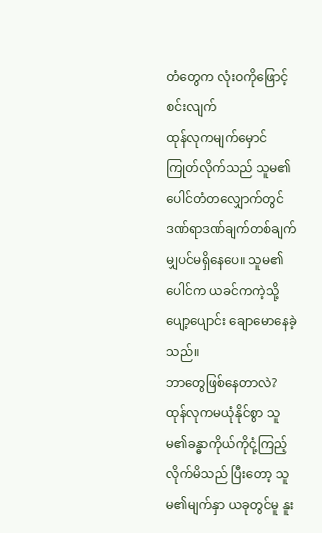တံတွေက လုံးဝကိုဖြောင့်စင်းလျက်
ထုန်လုကမျက်မှောင်ကြုတ်လိုက်သည် သူမ၏ပေါင်တံတလျှောက်တွင် ဒဏ်ရာဒဏ်ချက်တစ်ချက်မျှပင်မရှိနေပေ။ သူမ၏ပေါင်က ယခင်ကကဲ့သို့ ပျော့ပျောင်း ချောမောနေခဲ့သည်။
ဘာတွေဖြစ်နေတာလဲ?
ထုန်လုကမယုံနိုင်စွာ သူမ၏ခန္ဓာကိုယ်ကိုငုံ့ကြည့်လိုက်မိသည် ပြီးတော့ သူမ၏မျက်နှာ ယခုတွင်မူ နူး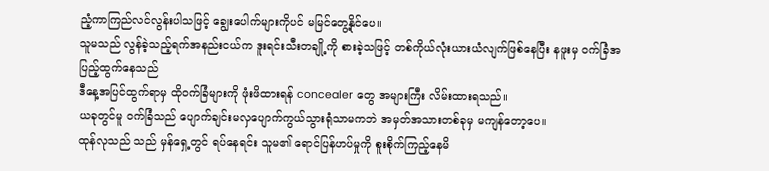ညံ့ကာကြည်လင်လွန်းပါသဖြင့် ချွေးပေါက်များကိုပင် မမြင်တွေ့နိုင်ပေ။
သူမသည် လွန်ခဲ့သည့်ရက်အနည်းငယ်က ဒူးရင်းသီးတချို့ကို စားခဲ့သဖြင့် တစ်ကိုယ်လုံးယားယံလျက်ဖြစ်နေပြီး နဖူးမှ ဝက်ခြံအပြည့်ထွက်နေသည်
ဒီနေ့အပြင်ထွက်ရာမှ ထိုဝက်ခြံများကို ဖုံးဖိထားရန် concealer တွေ အများကြီး လိမ်းထားရသည်။
ယခုတွင်မူ ဝက်ခြံသည် ပျောက်ချင်းမလှပျောက်ကွယ်သွားရုံသာမကဘဲ အမှတ်အသားတစ်ခုမှ မကျန်တော့ပေ။
ထုန်လုသည် သည် မှန်ရှေ့တွင် ရပ်နေရင်း သူမ၏ ရောင်ပြန်ဟပ်မှုကို စူးစိုက်ကြည့်နေမိ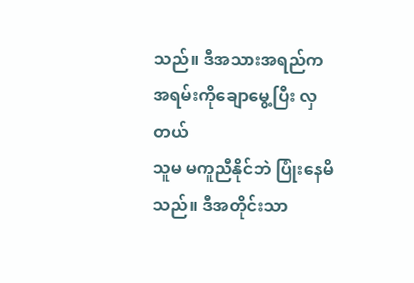သည်။ ဒီအသားအရည်က အရမ်းကိုချောမွေ့ပြီး လှတယ်
သူမ မကူညီနိုင်ဘဲ ပြုံးနေမိသည်။ ဒီအတိုင်းသာ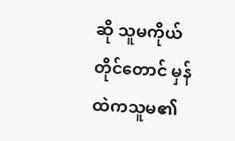ဆို သူမကိုယ်တိုင်တောင် မှန်ထဲကသူမ၏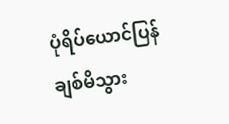ပုံရိပ်ယောင်ပြန်ချစ်မိသွား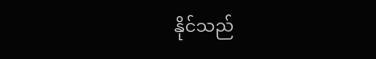နိုင်သည်